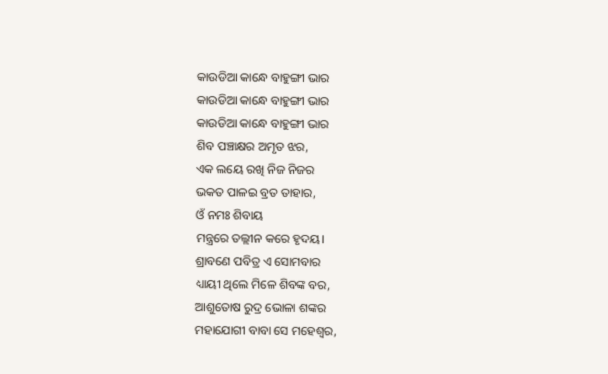କାଉଡିଆ କାନ୍ଧେ ବାହୁଙ୍ଗୀ ଭାର
କାଉଡିଆ କାନ୍ଧେ ବାହୁଙ୍ଗୀ ଭାର
କାଉଡିଆ କାନ୍ଧେ ବାହୁଙ୍ଗୀ ଭାର
ଶିବ ପଞ୍ଚାକ୍ଷର ଅମୃତ ଝର,
ଏକ ଲୟେ ରଖି ନିଜ ନିଜର
ଭକତ ପାଳଇ ବ୍ରତ ତାହାର,
ଓଁ ନମଃ ଶିବାୟ
ମନ୍ତ୍ରରେ ତଲ୍ଲୀନ କରେ ହୃଦୟ।
ଶ୍ରାବଣେ ପବିତ୍ର ଏ ସୋମବାର
ଧ୍ୟାୟୀ ଥିଲେ ମିଳେ ଶିବଙ୍କ ବର,
ଆଶୁତୋଷ ରୁଦ୍ର ଭୋଳା ଶଙ୍କର
ମହାଯୋଗୀ ବାବା ସେ ମହେଶ୍ଵର,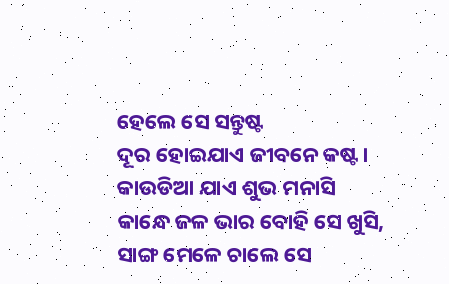ହେଲେ ସେ ସନ୍ତୁଷ୍ଟ
ଦୂର ହୋଇଯାଏ ଜୀବନେ କଷ୍ଟ।
କାଉଡିଆ ଯାଏ ଶୁଭ ମନାସି
କାନ୍ଧେ ଜଳ ଭାର ବୋହି ସେ ଖୁସି,
ସାଙ୍ଗ ମେଳେ ଚାଲେ ସେ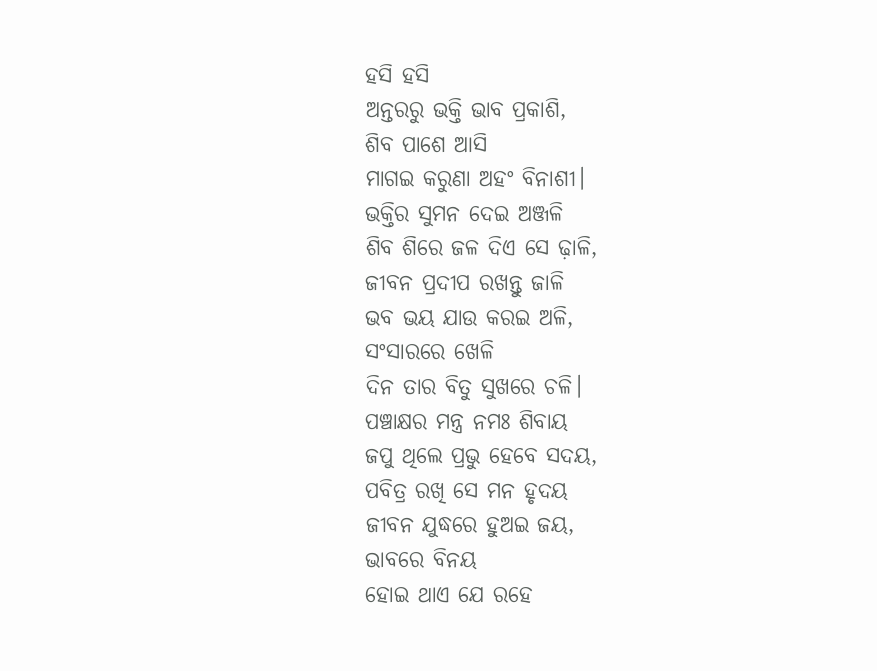ହସି ହସି
ଅନ୍ତରରୁ ଭକ୍ତି ଭାବ ପ୍ରକାଶି,
ଶିବ ପାଶେ ଆସି
ମାଗଇ କରୁଣା ଅହଂ ବିନାଶୀ।
ଭକ୍ତିର ସୁମନ ଦେଇ ଅଞ୍ଜଳି
ଶିବ ଶିରେ ଜଳ ଦିଏ ସେ ଢ଼ାଳି,
ଜୀବନ ପ୍ରଦୀପ ରଖନ୍ତୁ ଜାଳି
ଭବ ଭୟ ଯାଉ କରଇ ଅଳି,
ସଂସାରରେ ଖେଳି
ଦିନ ତାର ବିତୁ ସୁଖରେ ଚଳି।
ପଞ୍ଚାକ୍ଷର ମନ୍ତ୍ର ନମଃ ଶିବାୟ
ଜପୁ ଥିଲେ ପ୍ରଭୁ ହେବେ ସଦୟ,
ପବିତ୍ର ରଖି ସେ ମନ ହୃଦୟ
ଜୀବନ ଯୁଦ୍ଧରେ ହୁଅଇ ଜୟ,
ଭାବରେ ବିନୟ
ହୋଇ ଥାଏ ଯେ ରହେ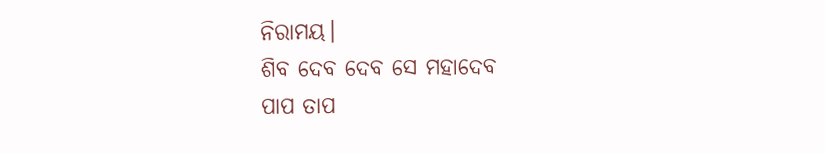ନିରାମୟ।
ଶିବ ଦେବ ଦେବ ସେ ମହାଦେବ
ପାପ ତାପ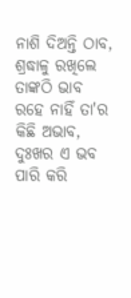ନାଶି ଦିଅନ୍ତି ଠାବ,
ଶ୍ରଦ୍ଧାଳୁ ରଖିଲେ ତାଙ୍କଠି ଭାବ
ରହେ ନାହିଁ ତା'ର କିଛି ଅଭାବ,
ଦୁଃଖର ଏ ଭବ
ପାରି କରି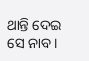ଥାନ୍ତି ଦେଇ ସେ ନାବ।